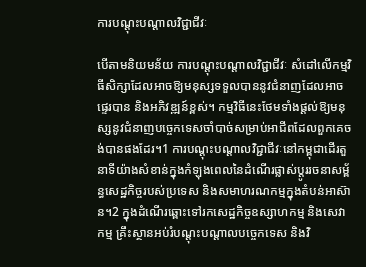ការបណ្តុះបណ្តាលវិជ្ជាជីវៈ

បើតាមនិយមន័យ ការបណ្តុះបណ្តាលវិជ្ជាជីវៈ សំដៅលើកម្មវិធីសិក្សាដែលអាចឱ្យមនុស្សទទួលបាននូវជំនាញដែលអាចផ្ទេរបាន និងអភិវឌ្ឍន៍ខ្ពស់។ កម្មវិធីនេះថែមទាំងផ្តល់ឱ្យមនុស្សនូវជំនាញបច្ចេកទេសចាំបាច់សម្រាប់អាជីពដែលពួកគេចង់បានផងដែរ។1 ការបណ្តុះបណ្តាលវិជ្ជាជីវៈនៅកម្ពុជាដើរតួនាទីយ៉ាងសំខាន់ក្នុងកំឡុងពេលនៃដំណើរផ្លាស់ប្តូររចនាសម្ព័ន្ធសេដ្ឋកិច្ចរបស់ប្រទេស និងសមាហរណកម្មក្នុងតំបន់អាស៊ាន។2 ក្នុងដំណើរឆ្ពោះទៅរកសេដ្ឋកិច្ចឧស្សាហកម្ម និងសេវាកម្ម គ្រឹះស្ថានអប់រំបណ្តុះបណ្តាលបច្ចេកទេស និងវិ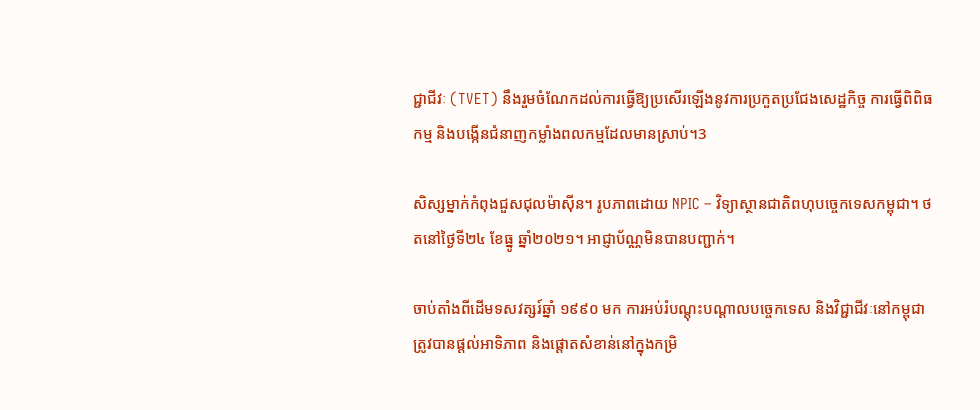ជ្ជាជីវៈ (TVET) នឹងរួមចំណែកដល់ការធ្វើឱ្យប្រសើរឡើងនូវការប្រកួតប្រជែងសេដ្ឋកិច្ច ការធ្វើពិពិធកម្ម និងបង្កើនជំនាញកម្លាំងពលកម្មដែលមានស្រាប់។3

សិស្សម្នាក់កំពុងជួសជុលម៉ាស៊ីន។ រូបភាពដោយ NPIC – វិទ្យាស្ថានជាតិពហុបច្ចេកទេសកម្ពុជា។ ថតនៅថ្ងៃទី២៤ ខែធ្នូ ឆ្នាំ២០២១។ អាជ្ញាប័ណ្ណមិនបានបញ្ជាក់។

ចាប់តាំងពីដើមទសវត្សរ៍ឆ្នាំ ១៩៩០ មក ការអប់រំបណ្តុះបណ្តាលបច្ចេកទេស និងវិជ្ជាជីវៈនៅកម្ពុជាត្រូវបានផ្តល់អាទិភាព និងផ្តោតសំខាន់នៅក្នុងកម្រិ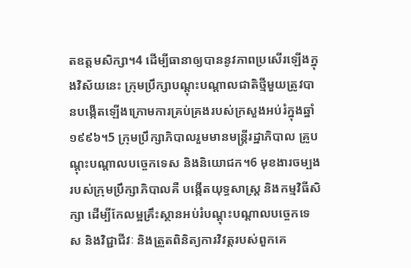តឧត្តមសិក្សា។4 ដើម្បីធានាឲ្យបាននូវភាពប្រសើរឡើងក្នុងវិស័យនេះ ក្រុមប្រឹក្សាបណ្តុះបណ្តាលជាតិថ្មីមួយត្រូវបានបង្កើតឡើងក្រោមការគ្រប់គ្រងរបស់ក្រសួងអប់រំក្នុងឆ្នាំ ១៩៩៦។5 ក្រុមប្រឹក្សាភិបាលរួមមានមន្ត្រីរដ្ឋាភិបាល គ្រូបណ្តុះបណ្តាលបច្ចេកទេស និងនិយោជក។6 មុខងារចម្បងរបស់ក្រុមប្រឹក្សាភិបាលគឺ បង្កើតយុទ្ធសាស្ត្រ និងកម្មវិធីសិក្សា ដើម្បីកែលម្អគ្រឹះស្ថានអប់រំបណ្តុះបណ្តាលបច្ចេកទេស និងវិជ្ជាជីវៈ និងត្រួតពិនិត្យការវិវត្តរបស់ពួកគេ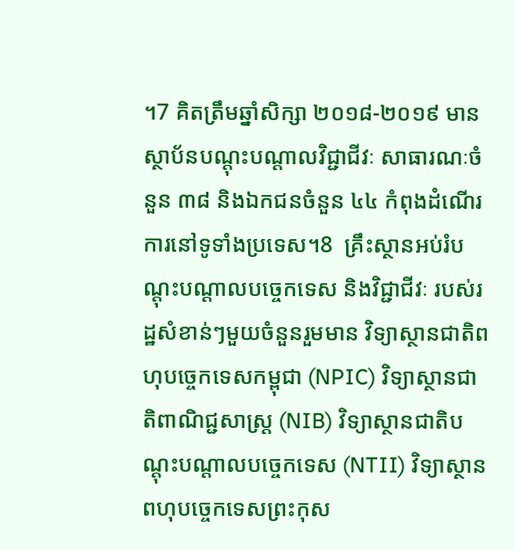។7 គិតត្រឹមឆ្នាំសិក្សា ២០១៨-២០១៩ មានស្ថាប័នបណ្តុះបណ្តាលវិជ្ជាជីវៈ សាធារណៈចំនួន ៣៨ និងឯកជនចំនួន ៤៤ កំពុងដំណើរការនៅទូទាំងប្រទេស។8  គ្រឹះស្ថានអប់រំបណ្តុះបណ្តាលបច្ចេកទេស និងវិជ្ជាជីវៈ របស់រដ្ឋសំខាន់ៗមួយចំនួនរួមមាន វិទ្យាស្ថានជាតិពហុបច្ចេកទេសកម្ពុជា (NPIC) វិទ្យាស្ថានជាតិពាណិជ្ជសាស្ត្រ (NIB) វិទ្យាស្ថានជាតិបណ្តុះបណ្តាលបច្ចេកទេស (NTII) វិទ្យាស្ថានពហុបច្ចេកទេសព្រះកុស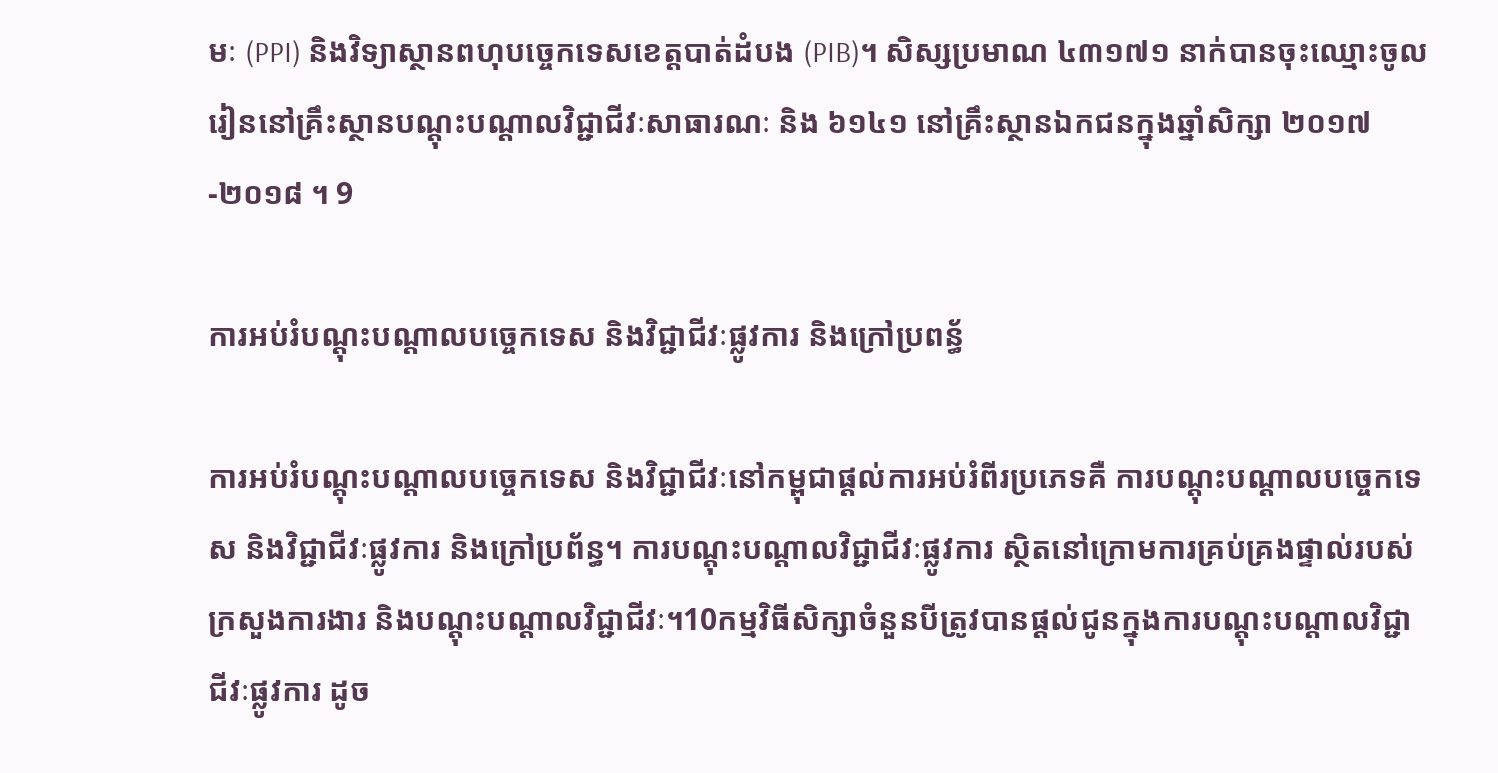មៈ (PPI) និងវិទ្យាស្ថានពហុបច្ចេកទេសខេត្តបាត់ដំបង (PIB)។ សិស្សប្រមាណ ៤៣១៧១ នាក់បានចុះឈ្មោះចូលរៀននៅគ្រឹះស្ថានបណ្តុះបណ្តាលវិជ្ជាជីវៈសាធារណៈ និង ៦១៤១ នៅគ្រឹះស្ថានឯកជនក្នុងឆ្នាំសិក្សា ២០១៧-២០១៨ ។ 9

ការអប់រំបណ្តុះបណ្តាលបច្ចេកទេស និងវិជ្ជាជីវៈផ្លូវការ និងក្រៅប្រពន្ធ័

ការអប់រំបណ្តុះបណ្តាលបច្ចេកទេស និងវិជ្ជាជីវៈនៅកម្ពុជាផ្តល់ការអប់រំពីរប្រភេទគឺ ការបណ្តុះបណ្តាលបច្ចេកទេស និងវិជ្ជាជីវៈផ្លូវការ និងក្រៅប្រព័ន្ធ។ ការបណ្តុះបណ្តាលវិជ្ជាជីវៈផ្លូវការ ស្ថិតនៅក្រោមការគ្រប់គ្រងផ្ទាល់របស់ក្រសួងការងារ និងបណ្តុះបណ្តាលវិជ្ជាជីវៈ។10កម្មវិធីសិក្សាចំនួនបីត្រូវបានផ្តល់ជូនក្នុងការបណ្តុះបណ្តាលវិជ្ជាជីវៈផ្លូវការ ដូច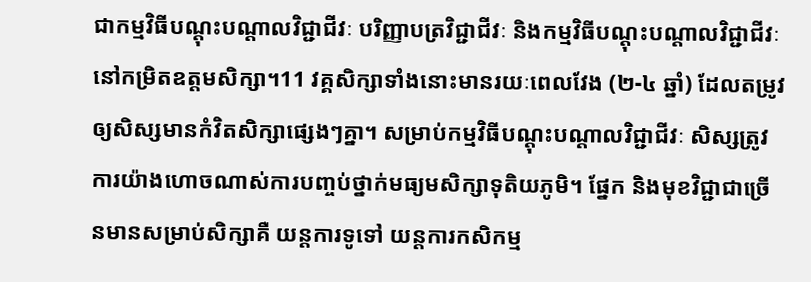ជាកម្មវិធីបណ្តុះបណ្តាលវិជ្ជាជីវៈ បរិញ្ញាបត្រវិជ្ជាជីវៈ និងកម្មវិធីបណ្តុះបណ្តាលវិជ្ជាជីវៈនៅកម្រិតឧត្តមសិក្សា។11 វគ្គសិក្សាទាំងនោះមានរយៈពេលវែង (២-៤ ឆ្នាំ) ដែលតម្រូវឲ្យសិស្សមានកំវិតសិក្សាផ្សេងៗគ្នា។ សម្រាប់កម្មវិធីបណ្តុះបណ្តាលវិជ្ជាជីវៈ សិស្សត្រូវការយ៉ាងហោចណាស់ការបញ្ចប់ថ្នាក់មធ្យមសិក្សាទុតិយភូមិ។ ផ្នែក និងមុខវិជ្ជាជាច្រើនមានសម្រាប់សិក្សាគឺ យន្តការទូទៅ យន្តការកសិកម្ម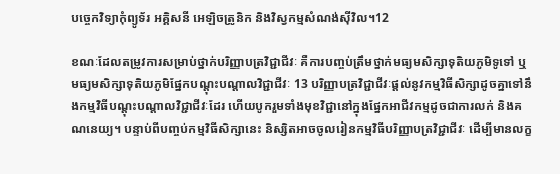បច្ចេកវិទ្យាកុំព្យូទ័រ អគ្គិសនី អេឡិចត្រូនិក និងវិស្វកម្មសំណង់ស៊ីវិល។12

ខណៈដែលតម្រូវការសម្រាប់ថ្នាក់បរិញ្ញាបត្រវិជ្ជាជីវៈ គឺការបញ្ចប់ត្រឹមថ្នាក់មធ្យមសិក្សាទុតិយភូមិទូទៅ ឬ មធ្យមសិក្សាទុតិយភូមិផ្នែកបណ្តុះបណ្តាលវិជ្ជាជីវៈ 13 បរិញ្ញាបត្រវិជ្ជាជីវៈផ្តល់នូវកម្មវិធីសិក្សាដូចគ្នាទៅនឹងកម្មវិធីបណ្តុះបណ្តាលវិជ្ជាជីវៈដែរ ហើយបូករួមទាំងមុខវិជ្ជានៅក្នុងផ្នែកអាជីវកម្មដូចជាការលក់ និងគណនេយ្យ។ បន្ទាប់ពីបញ្ចប់កម្មវិធីសិក្សានេះ និស្សិតអាចចូលរៀនកម្មវិធីបរិញ្ញាបត្រវិជ្ជាជីវៈ ដើម្បីមានលក្ខ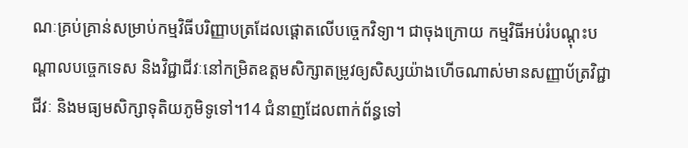ណៈគ្រប់គ្រាន់សម្រាប់កម្មវិធីបរិញ្ញាបត្រដែលផ្តោតលើបច្ចេកវិទ្យា។ ជាចុងក្រោយ កម្មវិធីអប់រំបណ្តុះបណ្តាលបច្ចេកទេស និងវិជ្ជាជីវៈនៅកម្រិតឧត្តមសិក្សាតម្រូវឲ្យសិស្សយ៉ាងហើចណាស់មានសញ្ញាប័ត្រវិជ្ជាជីវៈ និងមធ្យមសិក្សាទុតិយភូមិទូទៅ។14 ជំនាញដែលពាក់ព័ន្ធទៅ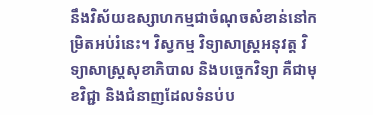នឹងវិស័យឧស្សាហកម្មជាចំណុចសំខាន់នៅកម្រិតអប់រំនេះ។ វិស្វកម្ម វិទ្យាសាស្ត្រអនុវត្ត វិទ្យាសាស្ត្រសុខាភិបាល និងបច្ចេកវិទ្យា គឺជាមុខវិជ្ជា និងជំនាញដែលទំនប់ប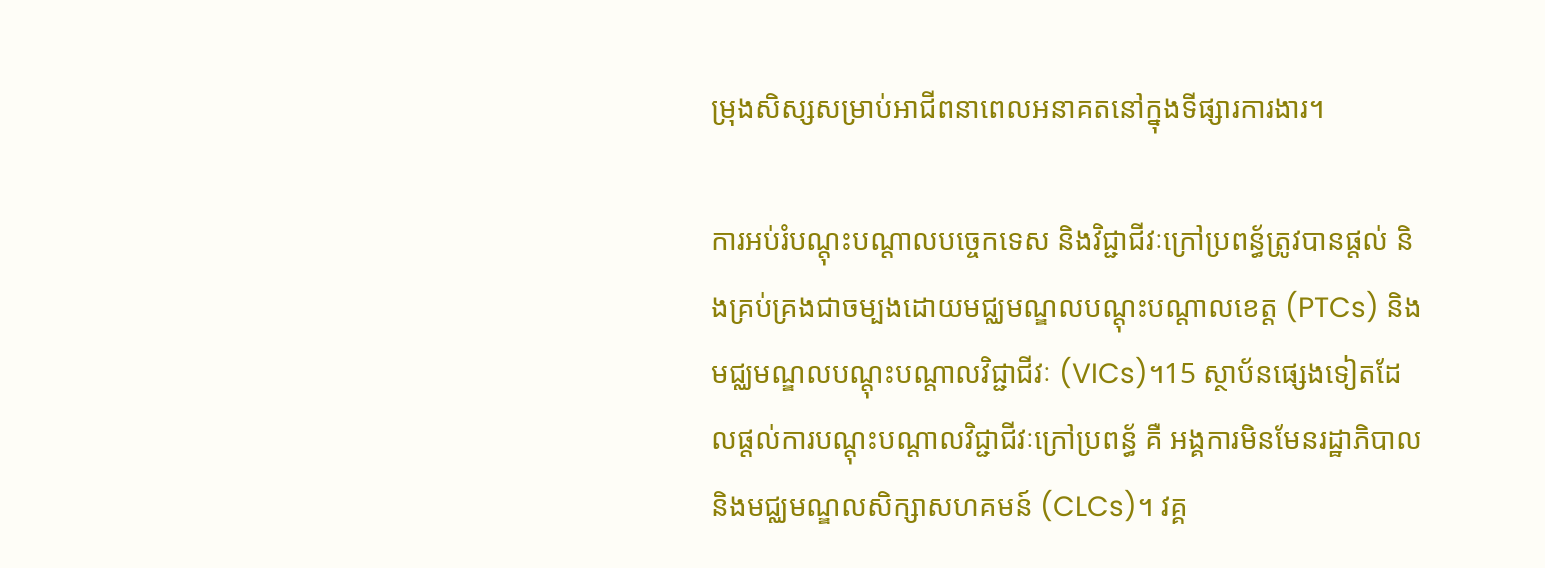ម្រុងសិស្សសម្រាប់អាជីពនាពេលអនាគតនៅក្នុងទីផ្សារការងារ។

ការអប់រំបណ្តុះបណ្តាលបច្ចេកទេស និងវិជ្ជាជីវៈក្រៅប្រពន្ធ័ត្រូវបានផ្តល់ និងគ្រប់គ្រងជាចម្បងដោយមជ្ឈមណ្ឌលបណ្តុះបណ្តាលខេត្ត (PTCs) និងមជ្ឈមណ្ឌលបណ្តុះបណ្តាលវិជ្ជាជីវៈ (VICs)។15 ស្ថាប័នផ្សេងទៀតដែលផ្តល់ការបណ្តុះបណ្តាលវិជ្ជាជីវៈក្រៅប្រពន្ធ័ គឺ អង្គការមិនមែនរដ្ឋាភិបាល និងមជ្ឈមណ្ឌលសិក្សាសហគមន៍ (CLCs)។ វគ្គ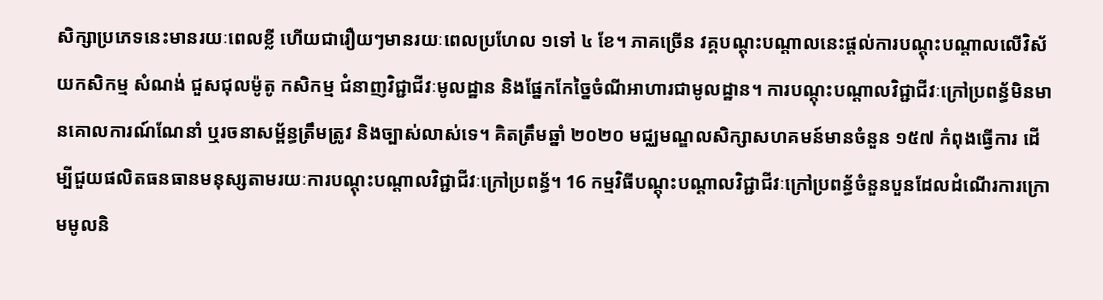សិក្សាប្រភេទនេះមានរយៈពេលខ្លី ហើយជារឿយៗមានរយៈពេលប្រហែល ១ទៅ ៤ ខែ។ ភាគច្រើន វគ្គបណ្តុះបណ្តាលនេះផ្តល់ការបណ្តុះបណ្តាលលើវិស័យកសិកម្ម សំណង់ ជួសជុលម៉ូតូ កសិកម្ម ជំនាញវិជ្ជាជីវៈមូលដ្ឋាន និងផ្នែកកែច្នៃចំណីអាហារជាមូលដ្ឋាន។ ការបណ្តុះបណ្តាលវិជ្ជាជីវៈក្រៅប្រពន្ធ័មិនមានគោលការណ៍ណែនាំ ឬរចនាសម្ព័ន្ធត្រឹមត្រូវ និងច្បាស់លាស់ទេ។ គិតត្រឹមឆ្នាំ ២០២០ មជ្ឈមណ្ឌលសិក្សាសហគមន៍មានចំនួន ១៥៧ កំពុងធ្វើការ ដើម្បីជួយផលិតធនធានមនុស្សតាមរយៈការបណ្តុះបណ្តាលវិជ្ជាជីវៈក្រៅប្រពន្ធ័។ 16 កម្មវិធីបណ្តុះបណ្តាលវិជ្ជាជីវៈក្រៅប្រពន្ធ័ចំនួនបួនដែលដំណើរការក្រោមមូលនិ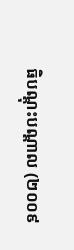ធិបណ្តុះបណ្តាល (២០០៩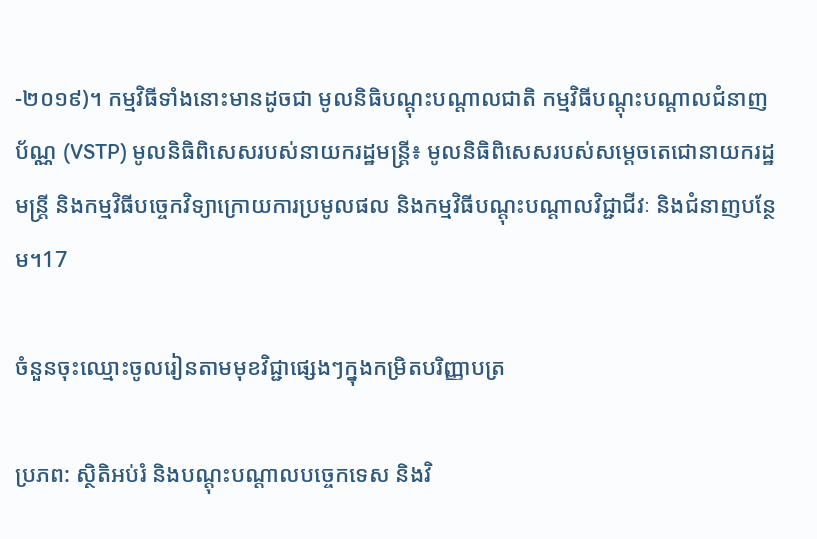-២០១៩)។ កម្មវិធីទាំងនោះមានដូចជា មូលនិធិបណ្តុះបណ្តាលជាតិ កម្មវិធីបណ្តុះបណ្តាលជំនាញប័ណ្ណ (VSTP) មូលនិធិពិសេសរបស់នាយករដ្ឋមន្ត្រី៖ មូលនិធិពិសេសរបស់សម្តេចតេជោនាយករដ្ឋមន្ត្រី និងកម្មវិធីបច្ចេកវិទ្យាក្រោយការប្រមូលផល និងកម្មវិធីបណ្តុះបណ្តាលវិជ្ជាជីវៈ និងជំនាញបន្ថែម។17

ចំនួនចុះឈ្មោះចូលរៀនតាមមុខវិជ្ជាផ្សេងៗក្នុងកម្រិតបរិញ្ញាបត្រ

ប្រភព: ស្ថិតិអប់រំ និងបណ្តុះបណ្តាលបច្ចេកទេស និងវិ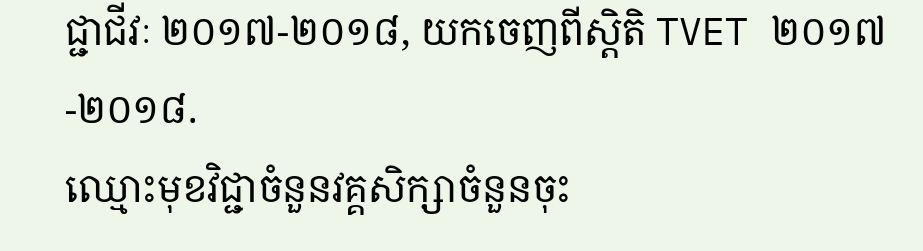ជ្ជាជីវៈ ២០១៧-២០១៨, យកចេញពីស្តិតិ TVET ២០១៧-២០១៨.
ឈ្មោះមុខវិជ្ជាចំនួនវគ្គសិក្សាចំនួនចុះ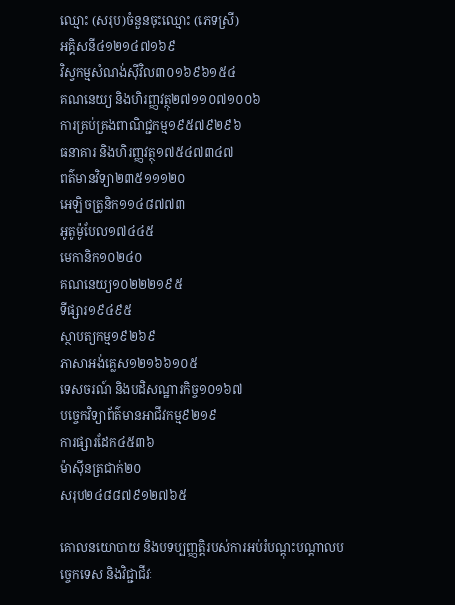ឈ្មោះ (សរុប)ចំនួនចុះឈ្មោះ (ភេទស្រី)
អគ្គិសនី៤១២១៤៧១៦៩
វិស្វកម្មសំណង់ស៊ីវិល៣០១៦៩៦១៥៤
គណនេយ្យ និងហិរញ្ញវត្ថុ២៧១១០៧១០០៦
ការគ្រប់គ្រងពាណិជ្ជកម្ម១៩៥៧៩២៩៦
ធនាគារ និងហិរញ្ញវត្ថុ១៧៥៤៧៣៤៧
ពត៌មានវិទ្យា២៣៥១១១២០
អេឡិចត្រូនិក១១៤៨៧៧៣
អូតូម៉ូបែល១៧៤៤៥
មេកានិក១០២៤០
គណនេយ្យ១០២២២១៩៥
ទីផ្សារ១៩៤៩៥
ស្ថាបត្យកម្ម១៩២៦៩
ភាសាអង់គ្លេស១២១៦៦១០៥
ទេសចរណ៍ និងបដិសណ្ឋារកិច្ច១០១៦៧
បច្ចេកវិទ្យាព័ត៌មានអាជីវកម្ម៩២១៩
ការផ្សារដែក៤៥៣៦
ម៉ាស៊ីនត្រជាក់២០
សរុប២៤៨៨៧៩១២៧៦៥

គោលនយោបាយ និងបទប្បញ្ញត្តិរបស់ការអប់រំបណ្តុះបណ្តាលបច្ចេកទេស និងវិជ្ជាជីវៈ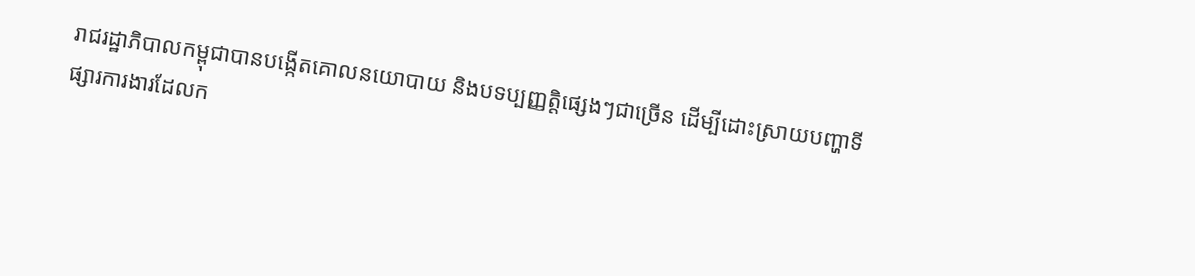រាជរដ្ឋាភិបាលកម្ពុជាបានបង្កើតគោលនយោបាយ និងបទប្បញ្ញត្តិផ្សេងៗជាច្រើន ដើម្បីដោះស្រាយបញ្ហាទីផ្សារការងារដែលក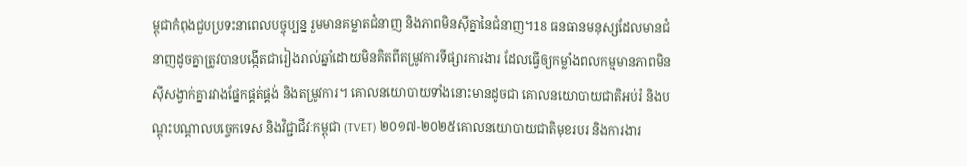ម្ពុជាកំពុងជួបប្រទះនាពេលបច្ចុប្បន្ន រួមមានគម្លាតជំនាញ និងភាពមិនស៊ីគ្នានៃជំនាញ។18 ធនធានមនុស្សដែលមានជំនាញដូចគ្នាត្រូវបានបង្កើតជារៀងរាល់ឆ្នាំដោយមិនគិតពីតម្រូវការទីផ្សារការងារ ដែលធ្វើឲ្យកម្លាំងពលកម្មមានភាពមិនស៊ីសង្វាក់គ្នារវាងផ្នែកផ្គត់ផ្គង់ និងតម្រូវការ។ គោលនយោបាយទាំងនោះមានដូចជា គោលនយោបាយជាតិអប់រំ និងបណ្តុះបណ្តាលបច្ចេកទេស និងវិជ្ជាជីវៈកម្ពុជា (TVET) ២០១៧-២០២៥គោលនយោបាយជាតិមុខរបរ និងការងារ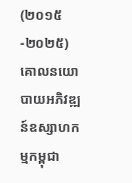(២០១៥-២០២៥) គោលនយោបាយអភិវឌ្ឍន៍ឧស្សាហកម្មកម្ពុជា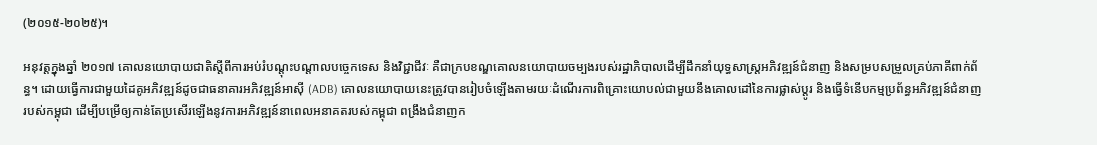(២០១៥-២០២៥)។

អនុវត្តក្នុងឆ្នាំ ២០១៧ គោលនយោបាយជាតិស្តីពីការអប់រំបណ្តុះបណ្តាលបច្ចេកទេស និងវិជ្ជាជីវៈ គឺជាក្របខណ្ឌគោលនយោបាយចម្បងរបស់រដ្ឋាភិបាលដើម្បីដឹកនាំយុទ្ធសាស្ត្រអភិវឌ្ឍន៍ជំនាញ និងសម្របសម្រួលគ្រប់ភាគីពាក់ព័ន្ធ។ ដោយធ្វើការជាមួយដៃគូអភិវឌ្ឍន៍ដូចជាធនាគារអភិវឌ្ឍន៍អាស៊ី (ADB) គោលនយោបាយនេះត្រូវបានរៀបចំឡើងតាមរយៈដំណើរការពិគ្រោះយោបល់ជាមួយនឹងគោលដៅនៃការផ្លាស់ប្តូរ និងធ្វើទំនើបកម្មប្រព័ន្ធអភិវឌ្ឍន៍ជំនាញរបស់កម្ពុជា ដើម្បីបម្រើឲ្យកាន់តែប្រសើរឡើងនូវការអភិវឌ្ឍន៍នាពេលអនាគតរបស់កម្ពុជា ពង្រឹងជំនាញក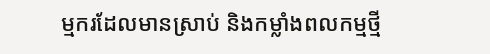ម្មករដែលមានស្រាប់ និងកម្លាំងពលកម្មថ្មី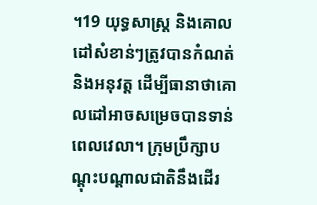។19 យុទ្ធសាស្ត្រ និងគោលដៅសំខាន់ៗត្រូវបានកំណត់ និងអនុវត្ត ដើម្បីធានាថាគោលដៅអាចសម្រេចបានទាន់ពេលវេលា។ ក្រុមប្រឹក្សាបណ្តុះបណ្តាលជាតិនឹងដើរ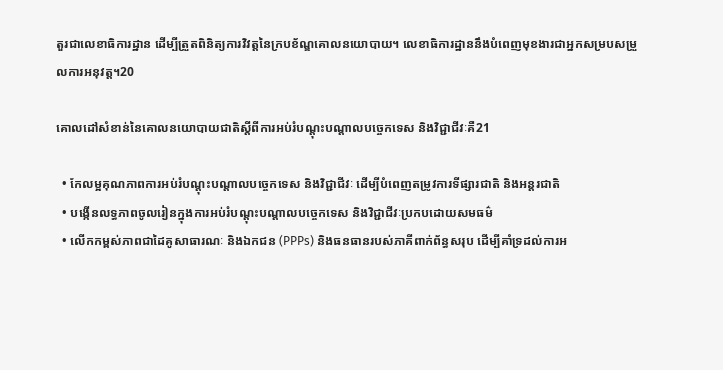តួរជាលេខាធិការដ្ឋាន ដើម្បីត្រួតពិនិត្យការវិវត្តនៃក្របខ័ណ្ឌគោលនយោបាយ។ លេខាធិការដ្ឋាននឹងបំពេញមុខងារជាអ្នកសម្របសម្រួលការអនុវត្ត។20

គោលដៅសំខាន់នៃគោលនយោបាយជាតិស្តីពីការអប់រំបណ្តុះបណ្តាលបច្ចេកទេស និងវិជ្ជាជីវៈគឺ21

  • កែលម្អគុណភាពការអប់រំបណ្តុះបណ្តាលបច្ចេកទេស និងវិជ្ជាជីវៈ ដើម្បីបំពេញតម្រូវការទីផ្សារជាតិ និងអន្តរជាតិ
  • បង្កើនលទ្ធភាពចូលរៀនក្នុងការអប់រំបណ្តុះបណ្តាលបច្ចេកទេស និងវិជ្ជាជីវៈប្រកបដោយសមធម៌
  • លើកកម្ពស់ភាពជាដៃគូសាធារណៈ និងឯកជន (PPPs) និងធនធានរបស់ភាគីពាក់ព័ន្ធសរុប ដើម្បីគាំទ្រដល់ការអ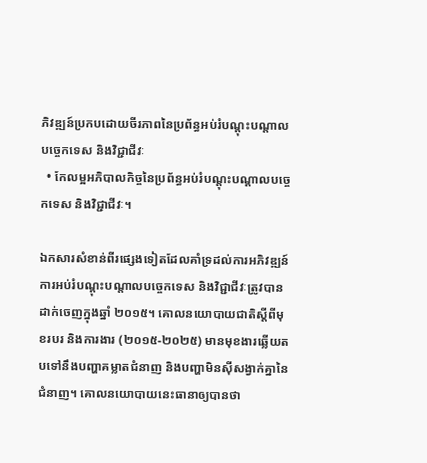ភិវឌ្ឍន៍ប្រកបដោយចីរភាពនៃប្រព័ន្ធអប់រំបណ្តុះបណ្តាលបច្ចេកទេស និងវិជ្ជាជីវៈ
  • កែលម្អអភិបាលកិច្ចនៃប្រព័ន្ធអប់រំបណ្តុះបណ្តាលបច្ចេកទេស និងវិជ្ជាជីវៈ។

ឯកសារសំខាន់ពីរផ្សេងទៀតដែលគាំទ្រដល់ការអភិវឌ្ឍន៍ការអប់រំបណ្តុះបណ្តាលបច្ចេកទេស និងវិជ្ជាជីវៈត្រូវបានដាក់ចេញក្នុងឆ្នាំ ២០១៥។ គោលនយោបាយជាតិស្តីពីមុខរបរ និងការងារ (២០១៥-២០២៥) មានមុខងារឆ្លើយតបទៅនឹងបញ្ហាគម្លាតជំនាញ និងបញ្ហាមិនស៊ីសង្វាក់គ្នានៃជំនាញ។ គោលនយោបាយនេះធានាឲ្យបានថា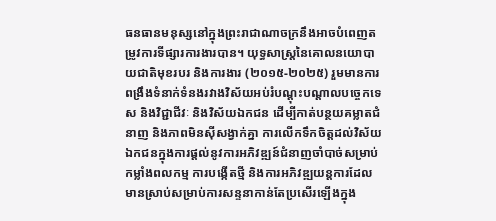ធនធានមនុស្សនៅក្នុងព្រះរាជាណាចក្រនឹងអាចបំពេញតម្រូវការទីផ្សារការងារបាន។ យុទ្ធសាស្ត្រនៃគោលនយោបាយជាតិមុខរបរ និងការងារ (២០១៥-២០២៥) រួមមានការពង្រឹងទំនាក់ទំនងរវាងវិស័យអប់រំបណ្តុះបណ្តាលបច្ចេកទេស និងវិជ្ជាជីវៈ និងវិស័យឯកជន ដើម្បីកាត់បន្ថយគម្លាតជំនាញ និងភាពមិនស៊ីសង្វាក់គ្នា ការលើកទឹកចិត្តដល់វិស័យឯកជនក្នុងការផ្តល់នូវការអភិវឌ្ឍន៍ជំនាញចាំបាច់សម្រាប់កម្លាំងពលកម្ម ការបង្កើតថ្មី និងការអភិវឌ្ឍយន្តការដែលមានស្រាប់សម្រាប់ការសន្ទនាកាន់តែប្រសើរឡើងក្នុង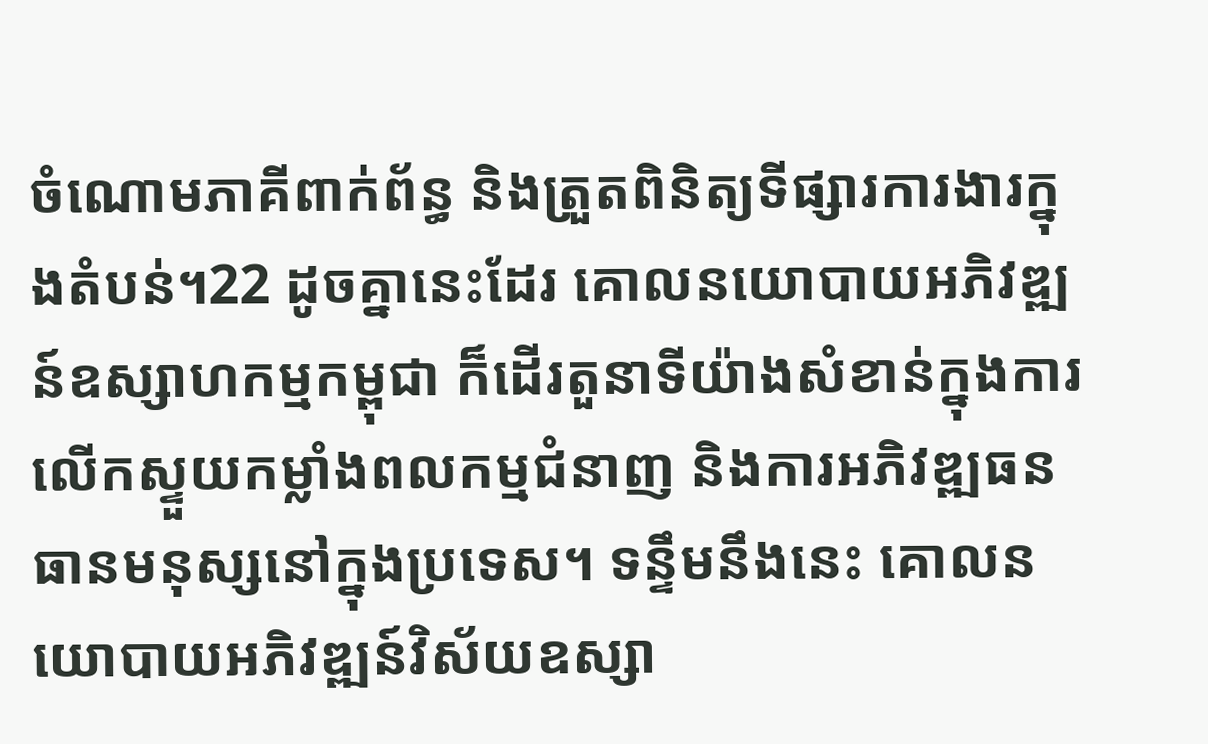ចំណោមភាគីពាក់ព័ន្ធ និងត្រួតពិនិត្យទីផ្សារការងារក្នុងតំបន់។22 ដូចគ្នានេះដែរ គោលនយោបាយអភិវឌ្ឍន៍ឧស្សាហកម្មកម្ពុជា ក៏ដើរតួនាទីយ៉ាងសំខាន់ក្នុងការលើកស្ទួយកម្លាំងពលកម្មជំនាញ និងការអភិវឌ្ឍធនធានមនុស្សនៅក្នុងប្រទេស។ ទន្ទឹមនឹងនេះ គោលនយោបាយអភិវឌ្ឍន៍វិស័យឧស្សា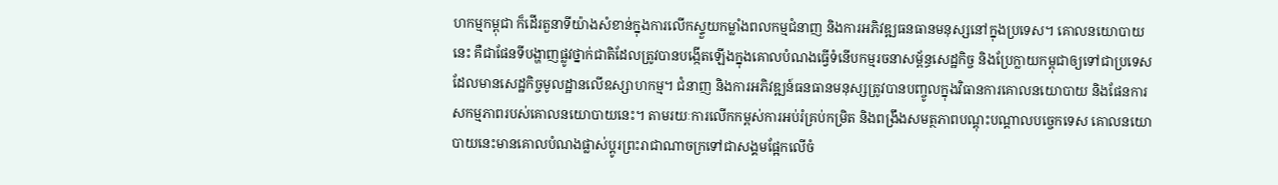ហកម្មកម្ពុជា ក៏ដើរតួនាទីយ៉ាងសំខាន់ក្នុងការលើកស្ទួយកម្លាំងពលកម្មជំនាញ និងការអភិវឌ្ឍធនធានមនុស្សនៅក្នុងប្រទេស។ គោលនយោបាយនេះ គឺជាផែនទីបង្ហាញផ្លូវថ្នាក់ជាតិដែលត្រូវបានបង្កើតឡើងក្នុងគោលបំណងធ្វើទំនើបកម្មរចនាសម្ព័ន្ធសេដ្ឋកិច្ច និងប្រែក្លាយកម្ពុជាឲ្យទៅជាប្រទេសដែលមានសេដ្ឋកិច្ចមូលដ្ឋានលើឧស្សាហកម្ម។ ជំនាញ និងការអភិវឌ្ឍន៍ធនធានមនុស្សត្រូវបានបញ្ចូលក្នុងវិធានការគោលនយោបាយ និងផែនការសកម្មភាពរបស់គោលនយោបាយនេះ។ តាមរយៈការលើកកម្ពស់ការអប់រំគ្រប់កម្រិត និងពង្រឹងសមត្ថភាពបណ្តុះបណ្តាលបច្ចេកទេស គោលនយោបាយនេះមានគោលបំណងផ្លាស់ប្តូរព្រះរាជាណាចក្រទៅជាសង្គមផ្អែកលើចំ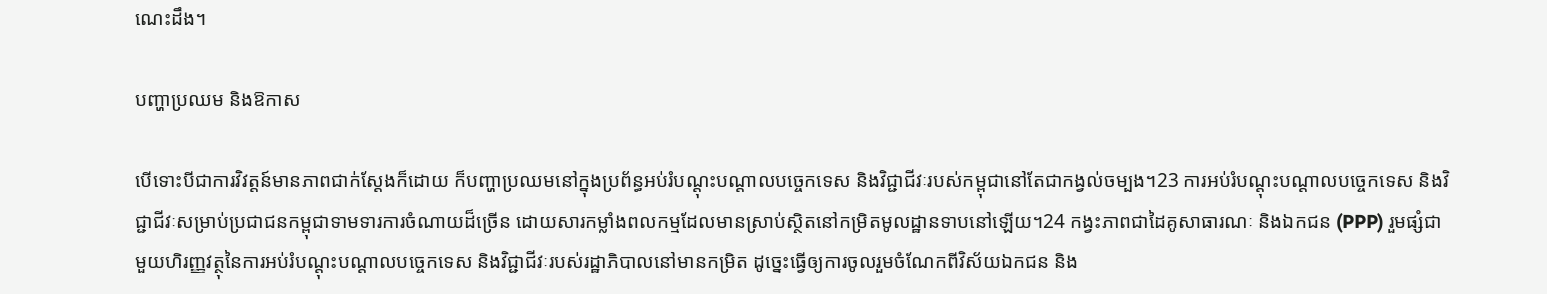ណេះដឹង។

បញ្ហាប្រឈម និងឱកាស

បើទោះបីជាការវិវត្តន៍មានភាពជាក់ស្តែងក៏ដោយ ក៏បញ្ហាប្រឈមនៅក្នុងប្រព័ន្ធអប់រំបណ្តុះបណ្តាលបច្ចេកទេស និងវិជ្ជាជីវៈរបស់កម្ពុជានៅតែជាកង្វល់ចម្បង។23 ការអប់រំបណ្តុះបណ្តាលបច្ចេកទេស និងវិជ្ជាជីវៈសម្រាប់ប្រជាជនកម្ពុជាទាមទារការចំណាយដ៏ច្រើន ដោយសារកម្លាំងពលកម្មដែលមានស្រាប់ស្ថិតនៅកម្រិតមូលដ្ឋានទាបនៅឡើយ។24 កង្វះភាពជាដៃគូសាធារណៈ និងឯកជន (PPP) រួមផ្សំជាមួយហិរញ្ញវត្ថុនៃការអប់រំបណ្តុះបណ្តាលបច្ចេកទេស និងវិជ្ជាជីវៈរបស់រដ្ឋាភិបាលនៅមានកម្រិត ដូច្នេះធ្វើឲ្យការចូលរួមចំណែកពីវិស័យឯកជន និង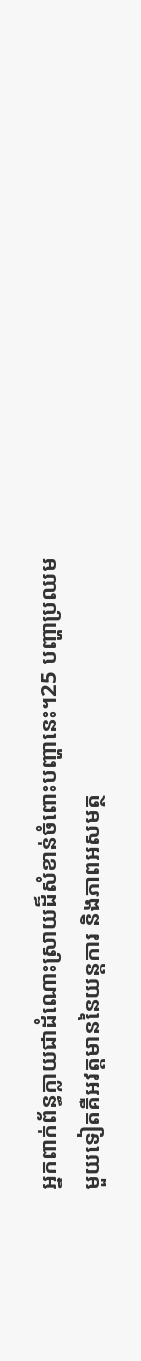អ្នកពាក់ព័ន្ធក្លាយជាដំណោះស្រាយដ៏សំខាន់ចំពោះបញ្ហានេះ។25 បញ្ហាប្រឈមមួយទៀតគឺអវត្តមាននៃយន្តការ និងភាពអសមត្ថ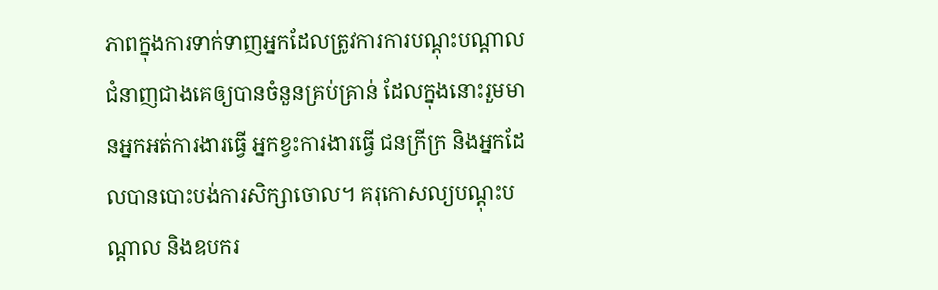ភាពក្នុងការទាក់ទាញអ្នកដែលត្រូវការការបណ្តុះបណ្តាលជំនាញជាងគេឲ្យបានចំនួនគ្រប់គ្រាន់ ដែលក្នុងនោះរួមមានអ្នកអត់ការងារធ្វើ អ្នកខ្វះការងារធ្វើ ជនក្រីក្រ និងអ្នកដែលបានបោះបង់ការសិក្សាចោល។ គរុកោសល្យបណ្តុះបណ្តាល និងឧបករ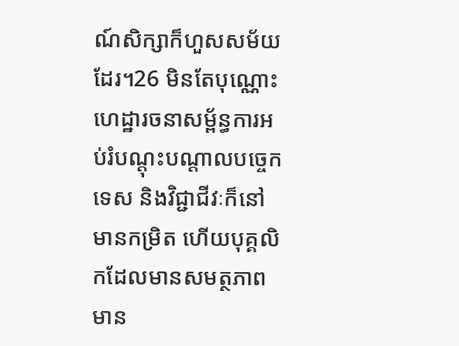ណ៍សិក្សាក៏ហួសសម័យដែរ។26 មិនតែបុណ្ណោះ ហេដ្ឋារចនាសម្ព័ន្ធការអប់រំបណ្តុះបណ្តាលបច្ចេកទេស និងវិជ្ជាជីវៈក៏នៅមានកម្រិត ហើយបុគ្គលិកដែលមានសមត្ថភាពមាន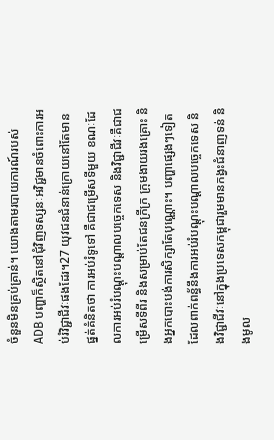ចំនួនមិនគ្រប់គ្រាន់។ យោងតាមរបាយការណ៍របស់ ADB បញ្ហាក៏ស្ថិតនៅជុំវិញទស្សនៈអវិជ្ជមានចំពោះការអប់រំវិជ្ជាជីវៈផងដែរ។27 យុវជនជំនាន់ក្រោយនៅតែមានផ្នត់គំនិតថា ការអប់រំទូទៅ គឺជាជម្រើសទីមួយ ខណៈដែលការអប់រំបណ្តុះបណ្តាលបច្ចេកទេស និងវិជ្ជាជីវៈគឺជាជម្រើសទីពីរ និងសម្រាប់តែជនក្រីក្រ ក្រុមងាយរងគ្រោះ និងអ្នកបោះបង់ការសិក្សាតែបុណ្ណោះ។ បញ្ហាផ្សេងៗទៀតដែលពាក់ពន្ធ័នឹងការអប់រំបណ្តុះបណ្តាលបច្ចេកទេស និងវិជ្ជាជីវៈនៅក្នុងប្រទេសកម្ពុជារួមមានកង្វះជំនាញទន់ និងមូល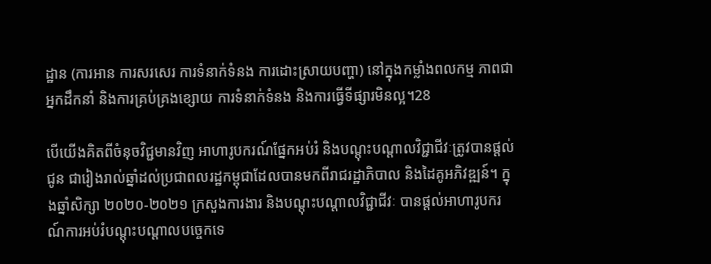ដ្ឋាន (ការអាន ការសរសេរ ការទំនាក់ទំនង ការដោះស្រាយបញ្ហា) នៅក្នុងកម្លាំងពលកម្ម ភាពជាអ្នកដឹកនាំ និងការគ្រប់គ្រងខ្សោយ ការទំនាក់ទំនង និងការធ្វើទីផ្សារមិនល្អ។28

បើយើងគិតពីចំនុចវិជ្ជមានវិញ អាហារូបករណ៍ផ្នែកអប់រំ និងបណ្តុះបណ្តាលវិជ្ជាជីវៈត្រូវបានផ្តល់ជូន ជារៀងរាល់ឆ្នាំដល់ប្រជាពលរដ្ឋកម្ពុជាដែលបានមកពីរាជរដ្ឋាភិបាល និងដៃគូអភិវឌ្ឍន៍។ ក្នុងឆ្នាំសិក្សា ២០២០-២០២១ ក្រសួងការងារ និងបណ្តុះបណ្តាលវិជ្ជាជីវៈ បានផ្តល់អាហារូបករណ៍ការអប់រំបណ្តុះបណ្តាលបច្ចេកទេ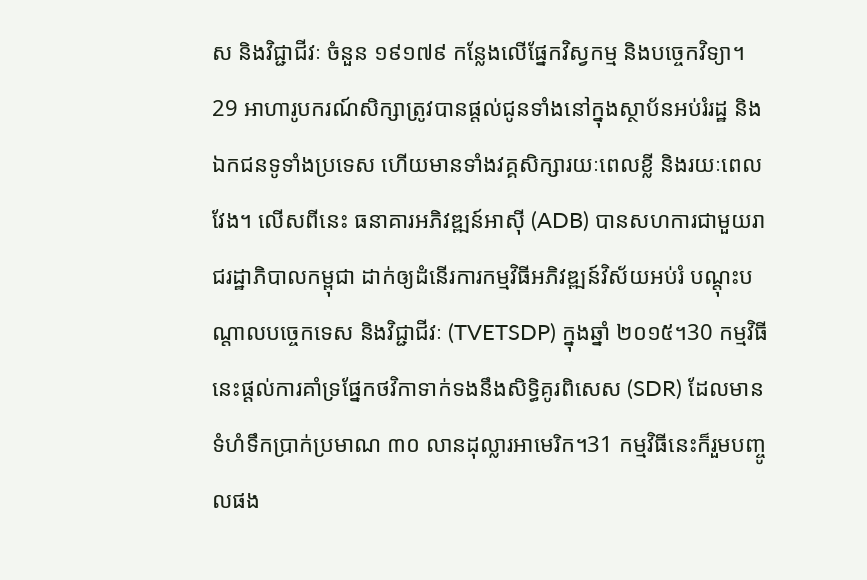ស និងវិជ្ជាជីវៈ ចំនួន ១៩១៧៩ កន្លែងលើផ្នែកវិស្វកម្ម និងបច្ចេកវិទ្យា។29 អាហារូបករណ៍សិក្សាត្រូវបានផ្តល់ជូនទាំងនៅក្នុងស្ថាប័នអប់រំរដ្ឋ និងឯកជនទូទាំងប្រទេស ហើយមានទាំងវគ្គសិក្សារយៈពេលខ្លី និងរយៈពេលវែង។ លើសពីនេះ ធនាគារអភិវឌ្ឍន៍អាស៊ី (ADB) បានសហការជាមួយរាជរដ្ឋាភិបាលកម្ពុជា ដាក់ឲ្យដំនើរការកម្មវិធីអភិវឌ្ឍន៍វិស័យអប់រំ បណ្តុះបណ្តាលបច្ចេកទេស និងវិជ្ជាជីវៈ (TVETSDP) ក្នុងឆ្នាំ ២០១៥។30 កម្មវិធីនេះផ្តល់ការគាំទ្រផ្នែកថវិកាទាក់ទងនឹងសិទ្ធិគូរពិសេស (SDR) ដែលមានទំហំទឹកប្រាក់ប្រមាណ ៣០ លានដុល្លារអាមេរិក។31 កម្មវិធីនេះក៏រួមបញ្ចូលផង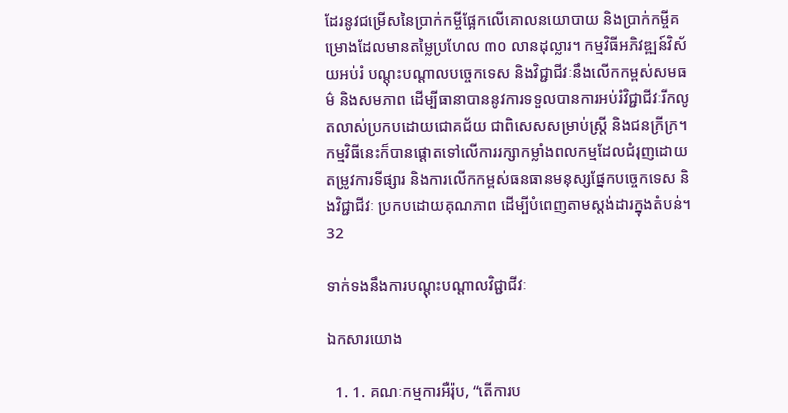ដែរនូវជម្រើសនៃប្រាក់កម្ចីផ្អែកលើគោលនយោបាយ និងប្រាក់កម្ចីគម្រោងដែលមានតម្លៃប្រហែល ៣០ លានដុល្លារ។ កម្មវិធីអភិវឌ្ឍន៍វិស័យអប់រំ បណ្តុះបណ្តាលបច្ចេកទេស និងវិជ្ជាជីវៈនឹងលើកកម្ពស់សមធម៌ និងសមភាព ដើម្បីធានាបាននូវការទទួលបានការអប់រំវិជ្ជាជីវៈរីកលូតលាស់ប្រកបដោយជោគជ័យ ជាពិសេសសម្រាប់ស្ត្រី និងជនក្រីក្រ។ កម្មវិធីនេះក៏បានផ្តោតទៅលើការរក្សាកម្លាំងពលកម្មដែលជំរុញដោយតម្រូវការទីផ្សារ និងការលើកកម្ពស់ធនធានមនុស្សផ្នែកបច្ចេកទេស និងវិជ្ជាជីវៈ ប្រកបដោយគុណភាព ដើម្បីបំពេញតាមស្តង់ដារក្នុងតំបន់។32

ទាក់ទងនឹងការបណ្តុះបណ្តាលវិជ្ជាជីវៈ

ឯកសារយោង

  1. 1. គណៈកម្មការអឺរ៉ុប, “តើការប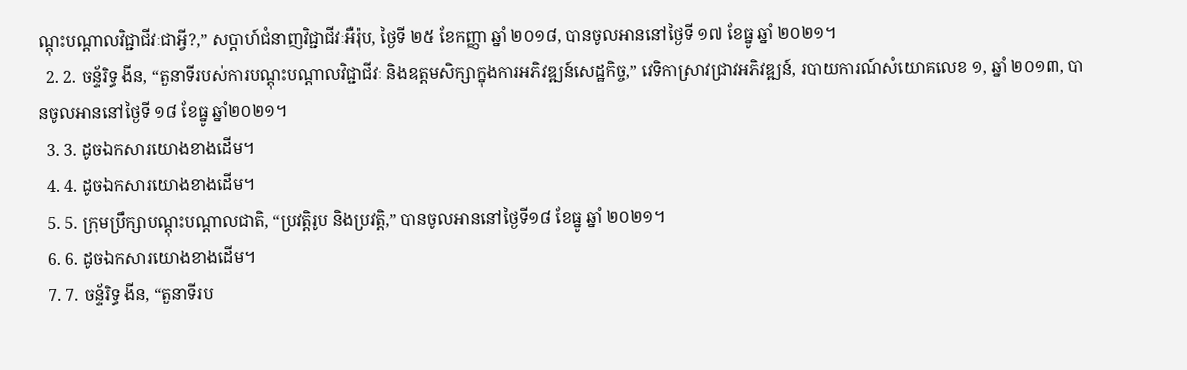ណ្តុះបណ្តាលវិជ្ជាជីវៈជាអ្វី?,” សប្តាហ៍ជំនាញវិជ្ជាជីវៈអឺរ៉ុប, ថ្ងៃទី ២៥ ខែកញ្ញា ឆ្នាំ ២០១៨, បានចូលអាននៅថ្ងៃទី ១៧ ខែធ្នូ ឆ្នាំ ២០២១។
  2. 2. ចន័្ទរិទ្ធ ងីន, “តួនាទីរបស់ការបណ្តុះបណ្តាលវិជ្ជាជីវៈ និងឧត្តមសិក្សាក្នុងការអភិវឌ្ឍន៍សេដ្ឋកិច្ច,” វេទិកាស្រាវជ្រាវអភិវឌ្ឍន៍, របាយការណ៍សំយោគលេខ ១, ឆ្នាំ ២០១៣, បានចូលអាននៅថ្ងៃទី ១៨ ខែធ្នូ ឆ្នាំ២០២១។
  3. 3. ដូចឯកសារយោងខាងដើម។
  4. 4. ដូចឯកសារយោងខាងដើម។
  5. 5. ក្រុមប្រឹក្សាបណ្តុះបណ្តាលជាតិ, “ប្រវត្តិរូប និងប្រវត្តិ,” បានចូលអាននៅថ្ងៃទី១៨ ខែធ្នូ ឆ្នាំ ២០២១។
  6. 6. ដូចឯកសារយោងខាងដើម។
  7. 7. ចន័្ទរិទ្ធ ងីន, “តួនាទីរប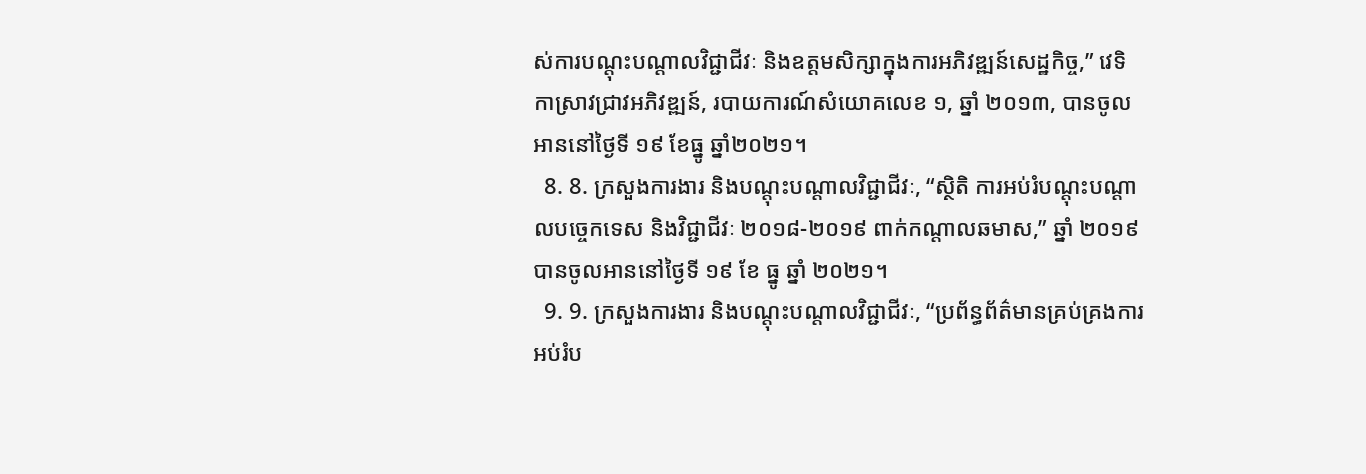ស់ការបណ្តុះបណ្តាលវិជ្ជាជីវៈ និងឧត្តមសិក្សាក្នុងការអភិវឌ្ឍន៍សេដ្ឋកិច្ច,” វេទិកាស្រាវជ្រាវអភិវឌ្ឍន៍, របាយការណ៍សំយោគលេខ ១, ឆ្នាំ ២០១៣, បានចូលអាននៅថ្ងៃទី ១៩ ខែធ្នូ ឆ្នាំ២០២១។
  8. 8. ក្រសួងការងារ និងបណ្តុះបណ្តាលវិជ្ជាជីវៈ, “ស្ថិតិ ការអប់រំបណ្តុះបណ្តាលបច្ចេកទេស និងវិជ្ជាជីវៈ ២០១៨-២០១៩ ពាក់កណ្តាលឆមាស,” ឆ្នាំ ២០១៩ បានចូលអាននៅថ្ងៃទី ១៩ ខែ ធ្នូ ឆ្នាំ ២០២១។
  9. 9. ក្រសួងការងារ និងបណ្តុះបណ្តាលវិជ្ជាជីវៈ, “ប្រព័ន្ធព័ត៌មានគ្រប់គ្រងការអប់រំប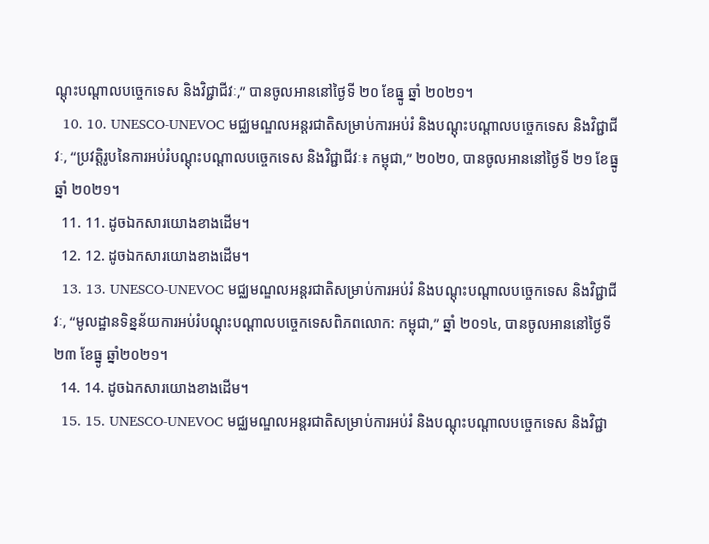ណ្តុះបណ្តាលបច្ចេកទេស និងវិជ្ជាជីវៈ,” បានចូលអាននៅថ្ងៃទី ២០ ខែធ្នូ ឆ្នាំ ២០២១។
  10. 10. UNESCO-UNEVOC មជ្ឈមណ្ឌលអន្តរជាតិសម្រាប់ការអប់រំ និងបណ្តុះបណ្តាលបច្ចេកទេស និងវិជ្ជាជីវៈ, “ប្រវត្តិរូបនៃការអប់រំបណ្តុះបណ្តាលបច្ចេកទេស និងវិជ្ជាជីវៈ៖ កម្ពុជា,” ២០២០, បានចូលអាននៅថ្ងៃទី ២១ ខែធ្នូ ឆ្នាំ ២០២១។
  11. 11. ដូចឯកសារយោងខាងដើម។
  12. 12. ដូចឯកសារយោងខាងដើម។
  13. 13. UNESCO-UNEVOC មជ្ឈមណ្ឌលអន្តរជាតិសម្រាប់ការអប់រំ និងបណ្តុះបណ្តាលបច្ចេកទេស និងវិជ្ជាជីវៈ, “មូលដ្ឋានទិន្នន័យការអប់រំបណ្តុះបណ្តាលបច្ចេកទេសពិភពលោក: កម្ពុជា,” ឆ្នាំ ២០១៤, បានចូលអាននៅថ្ងៃទី ២៣ ខែធ្នូ ឆ្នាំ២០២១។
  14. 14. ដូចឯកសារយោងខាងដើម។
  15. 15. UNESCO-UNEVOC មជ្ឈមណ្ឌលអន្តរជាតិសម្រាប់ការអប់រំ និងបណ្តុះបណ្តាលបច្ចេកទេស និងវិជ្ជា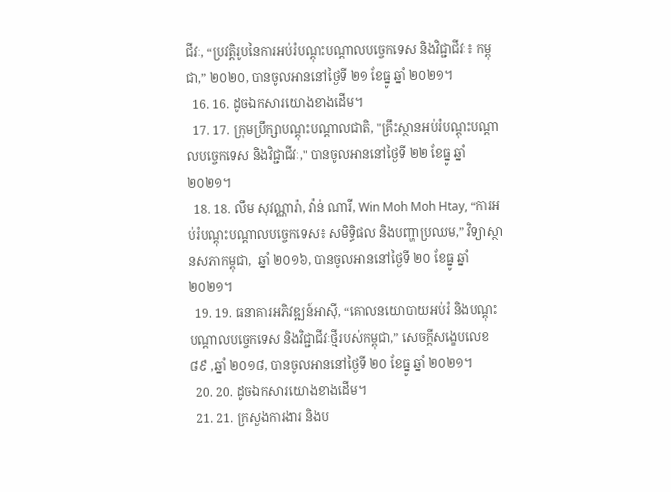ជីវៈ, “ប្រវត្តិរូបនៃការអប់រំបណ្តុះបណ្តាលបច្ចេកទេស និងវិជ្ជាជីវៈ៖ កម្ពុជា,” ២០២០, បានចូលអាននៅថ្ងៃទី ២១ ខែធ្នូ ឆ្នាំ ២០២១។
  16. 16. ដូចឯកសារយោងខាងដើម។
  17. 17. ក្រុមប្រឹក្សាបណ្តុះបណ្តាលជាតិ, "គ្រឹះស្ថានអប់រំបណ្តុះបណ្តាលបច្ចេកទេស និងវិជ្ជាជីវៈ," បានចូលអាននៅថ្ងៃទី ២២ ខែធ្នូ ឆ្នាំ ២០២១។
  18. 18. លឹម សុវណ្ណារ៉ា, វ៉ាន់ ណារី, Win Moh Moh Htay, “ការអប់រំបណ្តុះបណ្តាលបច្ចេកទេស៖ សមិទ្ធិផល និងបញ្ហាប្រឈម,” វិទ្យាស្ថានសភាកម្ពុជា,  ឆ្នាំ ២០១៦, បានចូលអាននៅថ្ងៃទី ២០ ខែធ្នូ ឆ្នាំ ២០២១។
  19. 19. ធនាគារអភិវឌ្ឍន៍អាស៊ី, “គោលនយោបាយអប់រំ និងបណ្តុះបណ្តាលបច្ចេកទេស និងវិជ្ជាជីវៈថ្មីរបស់កម្ពុជា,” សេចក្តីសង្ខេបលេខ ៨៩ ,ឆ្នាំ ២០១៨, បានចូលអាននៅថ្ងៃទី ២០ ខែធ្នូ ឆ្នាំ ២០២១។
  20. 20. ដូចឯកសារយោងខាងដើម។
  21. 21. ក្រសួងការងារ និងប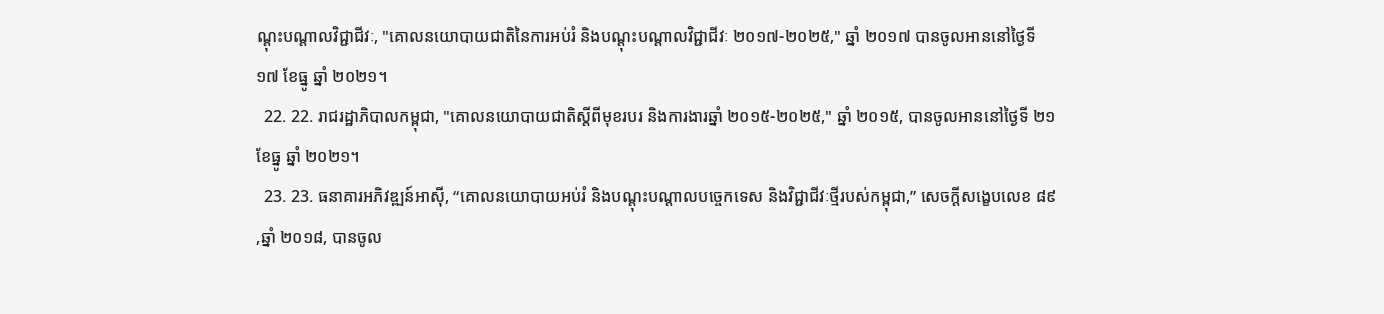ណ្តុះបណ្តាលវិជ្ជាជីវៈ, "គោលនយោបាយជាតិនៃការអប់រំ និងបណ្តុះបណ្តាលវិជ្ជាជីវៈ ២០១៧-២០២៥," ឆ្នាំ ២០១៧ បានចូលអាននៅថ្ងៃទី ១៧ ខែធ្នូ ឆ្នាំ ២០២១។
  22. 22. រាជរដ្ឋាភិបាលកម្ពុជា, "គោលនយោបាយជាតិស្តីពីមុខរបរ និងការងារឆ្នាំ ២០១៥-២០២៥," ឆ្នាំ ២០១៥, បានចូលអាននៅថ្ងៃទី ២១ ខែធ្នូ ឆ្នាំ ២០២១។
  23. 23. ធនាគារអភិវឌ្ឍន៍អាស៊ី, “គោលនយោបាយអប់រំ និងបណ្តុះបណ្តាលបច្ចេកទេស និងវិជ្ជាជីវៈថ្មីរបស់កម្ពុជា,” សេចក្តីសង្ខេបលេខ ៨៩ ,ឆ្នាំ ២០១៨, បានចូល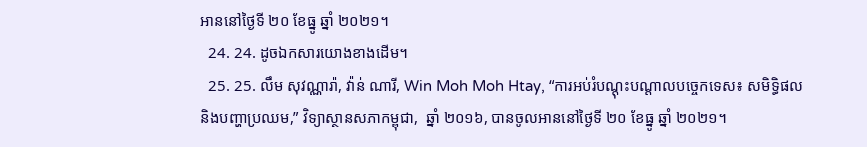អាននៅថ្ងៃទី ២០ ខែធ្នូ ឆ្នាំ ២០២១។
  24. 24. ដូចឯកសារយោងខាងដើម។
  25. 25. លឹម សុវណ្ណារ៉ា, វ៉ាន់ ណារី, Win Moh Moh Htay, “ការអប់រំបណ្តុះបណ្តាលបច្ចេកទេស៖ សមិទ្ធិផល និងបញ្ហាប្រឈម,” វិទ្យាស្ថានសភាកម្ពុជា,  ឆ្នាំ ២០១៦, បានចូលអាននៅថ្ងៃទី ២០ ខែធ្នូ ឆ្នាំ ២០២១។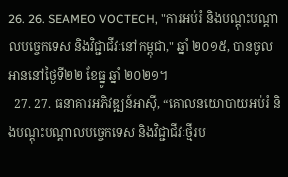26. 26. SEAMEO VOCTECH, "ការអប់រំ និងបណ្តុះបណ្តាលបច្ចេកទេស និងវិជ្ជាជីវៈនៅកម្ពុជា," ឆ្នាំ ២០១៥, បានចូលអាននៅថ្ងៃទី២២ ខែធ្នូ ឆ្នាំ ២០២១។
  27. 27. ធនាគារអភិវឌ្ឍន៍អាស៊ី, “គោលនយោបាយអប់រំ និងបណ្តុះបណ្តាលបច្ចេកទេស និងវិជ្ជាជីវៈថ្មីរប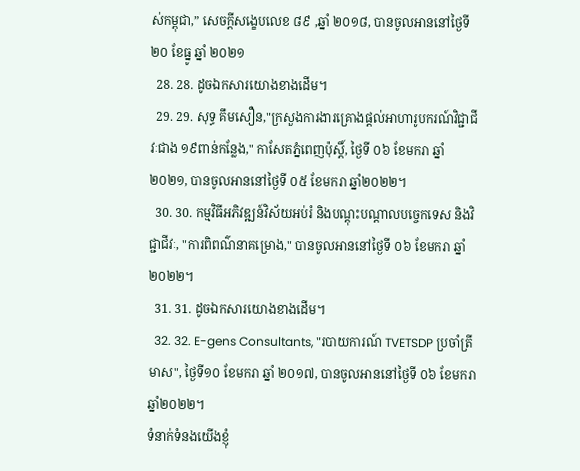ស់កម្ពុជា,” សេចក្តីសង្ខេបលេខ ៨៩ ,ឆ្នាំ ២០១៨, បានចូលអាននៅថ្ងៃទី ២០ ខែធ្នូ ឆ្នាំ ២០២១
  28. 28. ដូចឯកសារយោងខាងដើម។
  29. 29. សុទ្ធ គឹមសឿន,"ក្រសួងការងារគ្រោងផ្តល់អាហារូបករណ៍វិជ្ជាជីវៈជាង ១៩ពាន់កន្លែង," កាសែតភ្នំពេញប៉ុស្តិ៍, ថ្ងៃទី ០៦ ខែមករា ឆ្នាំ២០២១, បានចូលអាននៅថ្ងៃទី ០៥ ខែមករា ឆ្នាំ២០២២។
  30. 30. កម្មវិធីអភិវឌ្ឍន៍វិស័យអប់រំ និងបណ្តុះបណ្តាលបច្ចេកទេស និងវិជ្ជាជីវៈ, "ការពិពណ៌នាគម្រោង," បានចូលអាននៅថ្ងៃទី ០៦ ខែមករា ឆ្នាំ ២០២២។
  31. 31. ដូចឯកសារយោងខាងដើម។
  32. 32. E-gens Consultants, "របាយការណ៍ TVETSDP ប្រចាំត្រីមាស", ថ្ងៃទី១០ ខែមករា ឆ្នាំ ២០១៧, បានចូលអាននៅថ្ងៃទី ០៦ ខែមករា ឆ្នាំ២០២២។
ទំនាក់ទំនងយើងខ្ញុំ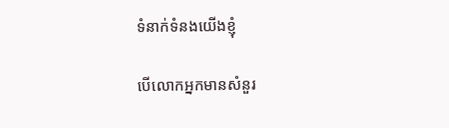ទំនាក់ទំនងយើងខ្ញុំ

បើលោកអ្នកមានសំនួរ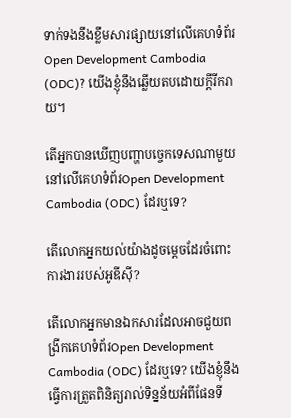ទាក់ទងនឹងខ្លឹមសារផ្សាយនៅលើគេហទំព័រ Open Development Cambodia (ODC)? យើងខ្ញុំនឹងឆ្លើយតបដោយក្តីរីករាយ។

តើអ្នកបានឃើញបញ្ហាបច្ចេកទេសណាមួយនៅលើគេហទំព័រOpen Development Cambodia (ODC) ដែរឬទេ?

តើលោកអ្នកយល់យ៉ាងដូចម្តេចដែរចំពោះការងាររបស់អូឌីស៊ី?

តើលោកអ្នកមានឯកសារដែលអាចជួយពង្រីកគេហទំព័រOpen Development Cambodia (ODC) ដែរឬទេ? យើងខ្ញុំនឹងធ្វើការត្រួតពិនិត្យរាល់ទិន្នន័យអំពីផែនទី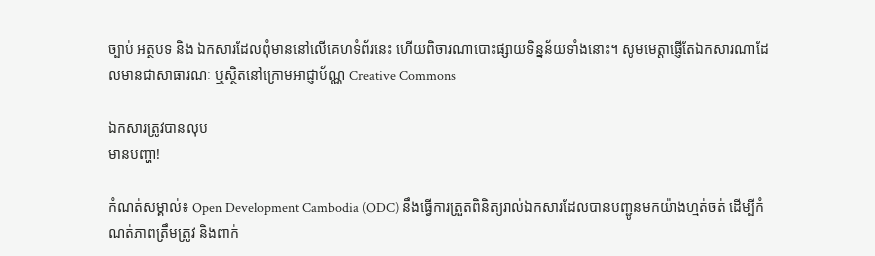ច្បាប់ អត្ថបទ និង ឯកសារដែលពុំមាននៅលើគេហទំព័រនេះ ហើយពិចារណាបោះផ្សាយទិន្នន័យទាំងនោះ។ សូមមេត្តាផ្ញើតែឯកសារណាដែលមានជាសាធារណៈ ឬស្ថិតនៅក្រោមអាជ្ញាប័ណ្ណ Creative Commons

ឯកសារត្រូវបានលុប
មានបញ្ហា!

កំណត់សម្គាល់៖ Open Development Cambodia (ODC) នឹងធ្វើការត្រួតពិនិត្យរាល់ឯកសារដែលបានបញ្ជូនមកយ៉ាងហ្មត់ចត់ ដើម្បីកំណត់ភាពត្រឹមត្រូវ និងពាក់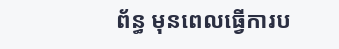ព័ន្ធ មុនពេលធ្វើការប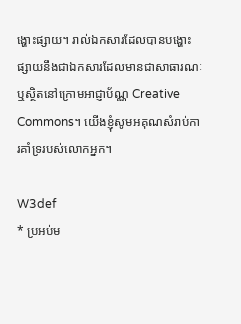ង្ហោះផ្សាយ។ រាល់ឯកសារដែលបានបង្ហោះផ្សាយនឹងជាឯកសារដែលមានជាសាធារណៈ ឬស្ថិតនៅក្រោមអាជ្ញាប័ណ្ណ Creative Commons។ យើងខ្ញុំសូមអគុណសំរាប់ការគាំទ្ររបស់លោកអ្នក។

W3def
* ប្រអប់ម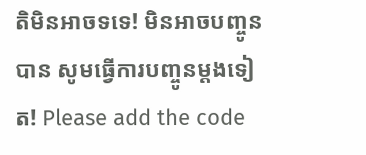តិមិនអាចទទេ! មិនអាចបញ្ចូនបាន សូមធ្វើការបញ្ចូនម្តងទៀត! Please add the code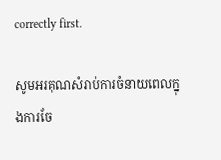correctly first.

សូមអរគុណសំរាប់ការចំនាយពេលក្នុងការចែ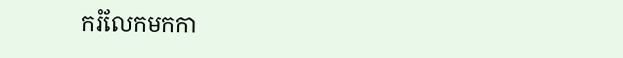ករំលែកមកកា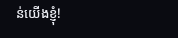ន់យើងខ្ញុំ!